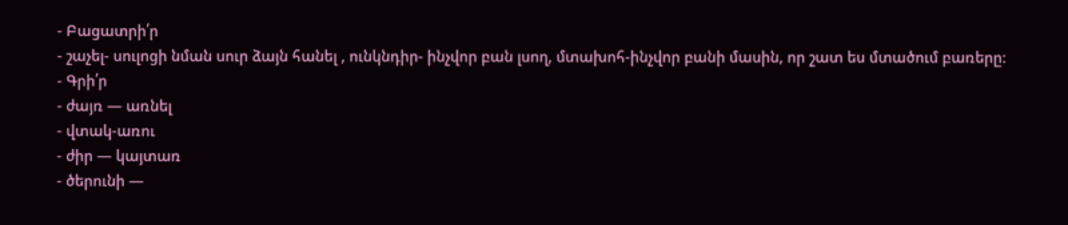- Բացատրի՛ր
- շաչել- սուլոցի նման սուր ձայն հանել , ունկնդիր- ինչվոր բան լսող, մտախոհ-ինչվոր բանի մասին, որ շատ ես մտածում բառերը:
- Գրի՛ր
- ժայռ — առնել
- վտակ-առու
- ժիր — կայտառ
- ծերունի —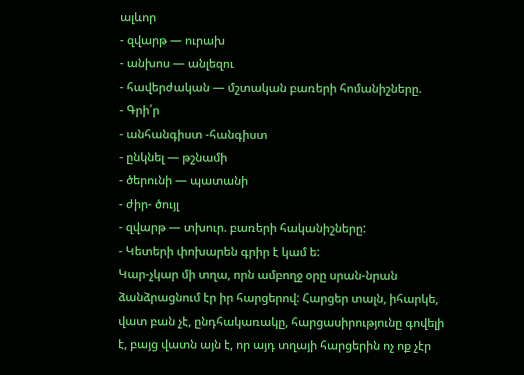ալևոր
- զվարթ — ուրախ
- անխոս — անլեզու
- հավերժական — մշտական բառերի հոմանիշները.
- Գրի՛ր
- անհանգիստ -հանգիստ
- ընկնել — թշնամի
- ծերունի — պատանի
- ժիր- ծույլ
- զվարթ — տխուր. բառերի հականիշները:
- Կետերի փոխարեն գրիր է կամ ե:
Կար-չկար մի տղա, որն ամբողջ օրը սրան-նրան ձանձրացնում էր իր հարցերով: Հարցեր տալն, իհարկե, վատ բան չէ, ընդհակառակը, հարցասիրությունը գովելի է, բայց վատն այն է, որ այդ տղայի հարցերին ոչ ոք չէր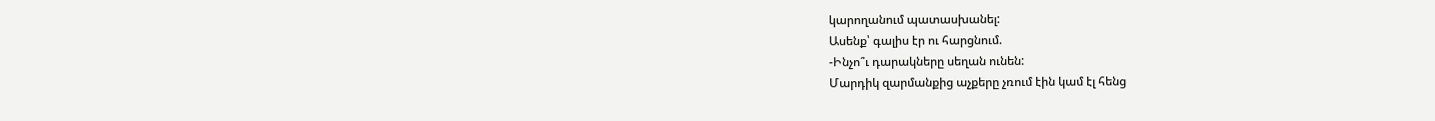կարողանում պատասխանել:
Ասենք՝ գալիս էր ու հարցնում.
-Ինչո՞ւ դարակները սեղան ունեն:
Մարդիկ զարմանքից աչքերը չռում էին կամ էլ հենց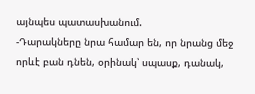այնպես պատասխանում.
-Դարակները նրա համար են, որ նրանց մեջ որևէ բան դնեն, օրինակ՝ սպասք, դանակ,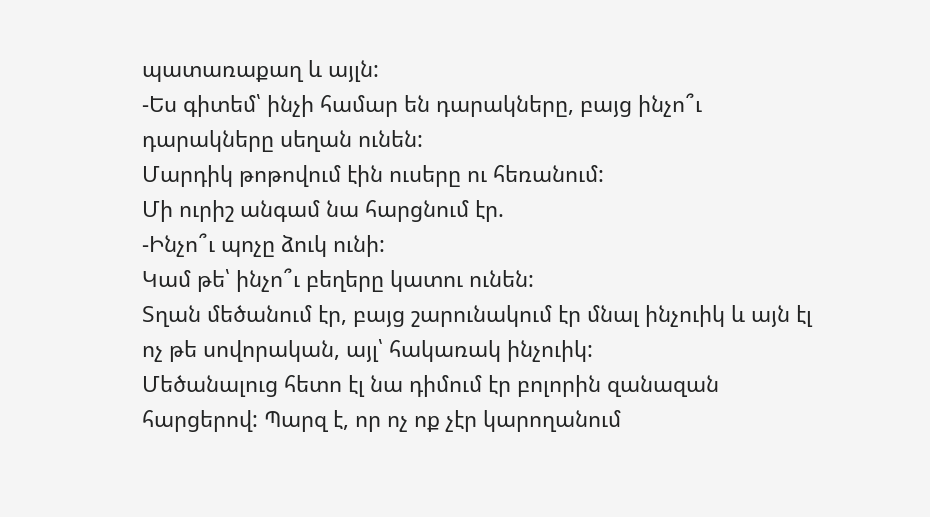պատառաքաղ և այլն:
-Ես գիտեմ՝ ինչի համար են դարակները, բայց ինչո՞ւ դարակները սեղան ունեն:
Մարդիկ թոթովում էին ուսերը ու հեռանում:
Մի ուրիշ անգամ նա հարցնում էր.
-Ինչո՞ւ պոչը ձուկ ունի:
Կամ թե՝ ինչո՞ւ բեղերը կատու ունեն:
Տղան մեծանում էր, բայց շարունակում էր մնալ ինչուիկ և այն էլ ոչ թե սովորական, այլ՝ հակառակ ինչուիկ:
Մեծանալուց հետո էլ նա դիմում էր բոլորին զանազան հարցերով: Պարզ է, որ ոչ ոք չէր կարողանում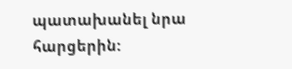պատախանել նրա հարցերին: